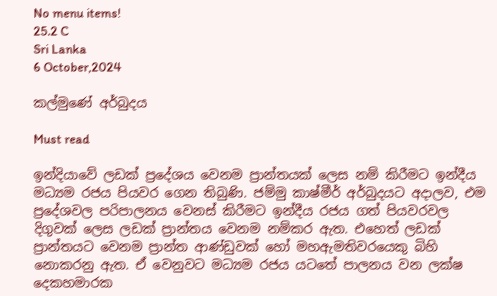No menu items!
25.2 C
Sri Lanka
6 October,2024

කල්මුණේ අර්බුදය

Must read

ඉන්දියාවේ ලඩක් ප්‍රදේශය වෙනම ප්‍රාන්තයක් ලෙස නම් කිරීමට ඉන්දීය මධ්‍යම රජය පියවර ගෙන තිබුණි. ජම්මු කාෂ්මීර් අර්බුදයට අදාලව, එම ප්‍රදේශවල පරිපාලනය වෙනස් කිරීමට ඉන්දීය රජය ගත් පියවරවල දිගුවක් ලෙස ලඩක් ප්‍රාන්තය වෙනම නම්කර ඇත. එහෙත් ලඩක් ප්‍රාන්තයට වෙනම ප්‍රාන්ත ආණ්ඩුවක් හෝ මහඇමතිවරයෙකු බිහි නොකරනු ඇත. ඒ වෙනුවට මධ්‍යම රජය යටතේ පාලනය වන ලක්ෂ දෙකහමාරක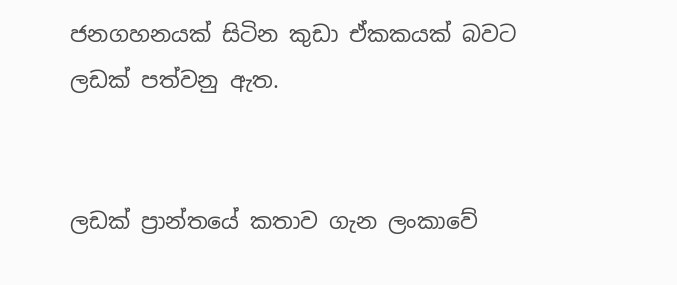ජනගහනයක් සිටින කුඩා ඒකකයක් බවට ලඩක් පත්වනු ඇත.


ලඩක් ප්‍රාන්තයේ කතාව ගැන ලංකාවේ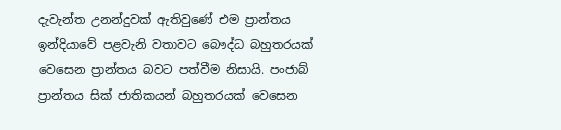දැවැන්ත උනන්දුවක් ඇතිවුණේ එම ප්‍රාන්තය ඉන්දියාවේ පළවැනි වතාවට බෞද්ධ බහුතරයක් වෙසෙන ප්‍රාන්තය බවට පත්වීම නිසායි. පංජාබ් ප්‍රාන්තය සික් ජාතිකයන් බහුතරයක් වෙසෙන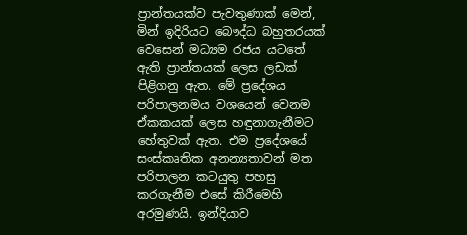ප්‍රාන්තයක්ව පැවතුණාක් මෙන්, මින් ඉදිරියට බෞද්ධ බහුතරයක් වෙසෙන් මධ්‍යම රජය යටතේ ඇති ප්‍රාන්තයක් ලෙස ලඩක් පිළිගනු ඇත. මේ ප්‍රදේශය පරිපාලනමය වශයෙන් වෙනම ඒකකයක් ලෙස හඳුනාගැනීමට හේතුවක් ඇත. එම ප්‍රදේශයේ සංස්කෘතික අනන්‍යතාවන් මත පරිපාලන කටයුතු පහසු කරගැනීම එසේ කිරීමෙහි අරමුණයි. ඉන්දියාව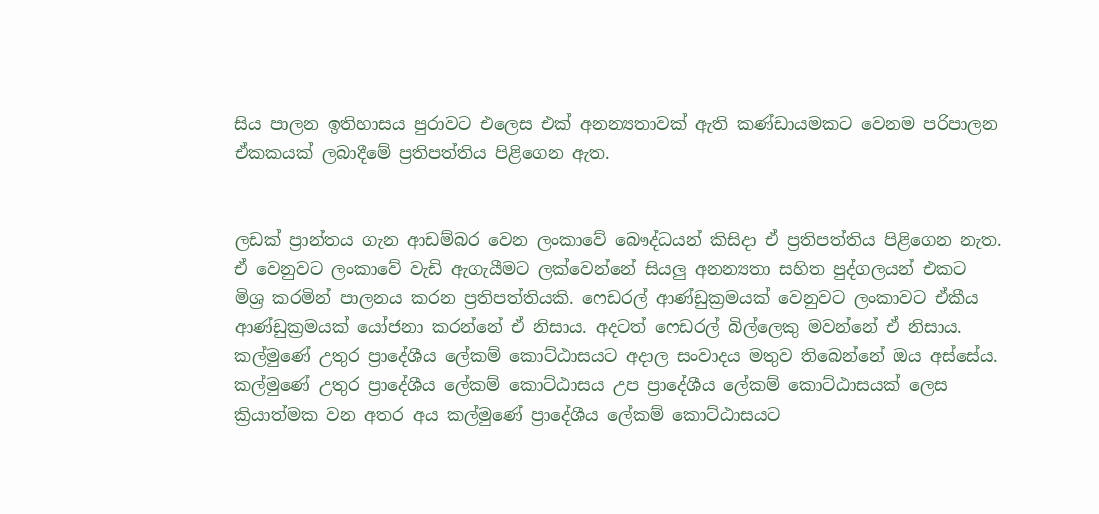සිය පාලන ඉතිහාසය පුරාවට එලෙස එක් අනන්‍යතාවක් ඇති කණ්ඩායමකට වෙනම පරිපාලන ඒකකයක් ලබාදීමේ ප්‍රතිපත්තිය පිළිගෙන ඇත.


ලඩක් ප්‍රාන්තය ගැන ආඩම්බර වෙන ලංකාවේ බෞද්ධයන් කිසිදා ඒ ප්‍රතිපත්තිය පිළිගෙන නැත. ඒ වෙනුවට ලංකාවේ වැඩි ඇගැයීමට ලක්වෙන්නේ සියලු අනන්‍යතා සහිත පුද්ගලයන් එකට මිශ්‍ර කරමින් පාලනය කරන ප්‍රතිපත්තියකි. ෆෙඩරල් ආණ්ඩුක්‍රමයක් වෙනුවට ලංකාවට ඒකීය ආණ්ඩුක්‍රමයක් යෝජනා කරන්නේ ඒ නිසාය. අදටත් ෆෙඩරල් බිල්ලෙකු මවන්නේ ඒ නිසාය.
කල්මුණේ උතුර ප්‍රාදේශීය ලේකම් කොට්ඨාසයට අදාල සංවාදය මතුව තිබෙන්නේ ඔය අස්සේය. කල්මුණේ උතුර ප්‍රාදේශීය ලේකම් කොට්ඨාසය උප ප්‍රාදේශීය ලේකම් කොට්ඨාසයක් ලෙස ක්‍රියාත්මක වන අතර අය කල්මුණේ ප්‍රාදේශීය ලේකම් කොට්ඨාසයට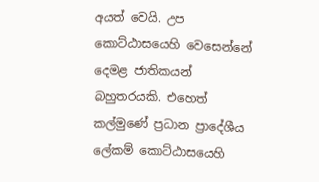අයත් වෙයි. උප කොට්ඨාසයෙහි වෙසෙන්නේ දෙමළ ජාතිකයන් බහුතරයකි. එහෙත් කල්මුණේ ප්‍රධාන ප්‍රාදේශීය ලේකම් කොට්ඨාසයෙහි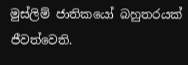මුස්ලිම් ජාතිකයෝ බහුතරයක් ජීවත්වෙති.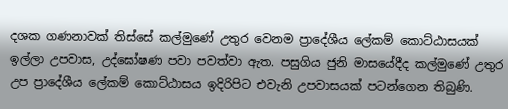දශක ගණනාවක් තිස්සේ කල්මුණේ උතුර වෙනම ප්‍රාදේශීය ලේකම් කොට්ඨාසයක් ඉල්ලා උපවාස, උද්ඝෝෂණ පවා පවත්වා ඇත. පසුගිය ජුනි මාසයේදීද කල්මුණේ උතුර උප ප්‍රාදේශීය ලේකම් කොට්ඨාසය ඉදිරිපිට එවැනි උපවාසයක් පටන්ගෙන තිබුණි.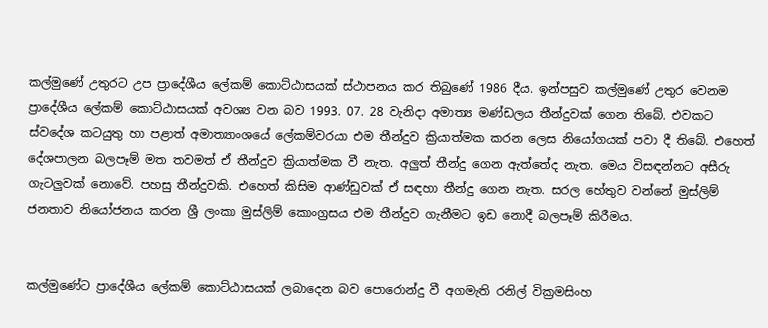කල්මුණේ උතුරට උප ප්‍රාදේශීය ලේකම් කොට්ඨාසයක් ස්ථාපනය කර තිබුණේ 1986 දීය. ඉන්පසුව කල්මුණේ උතුර වෙනම ප්‍රාදේශීය ලේකම් කොට්ඨාසයක් අවශ්‍ය වන බව 1993. 07. 28 වැනිදා අමාත්‍ය මණ්ඩලය තීන්දුවක් ගෙන තිබේ. එවකට ස්වදේශ කටයුතු හා පළාත් අමාත්‍යාංශයේ ලේකම්වරයා එම තීන්දුව ක්‍රියාත්මක කරන ලෙස නියෝගයක් පවා දී තිබේ. එහෙත් දේශපාලන බලපෑම් මත තවමත් ඒ තීන්දුව ක්‍රියාත්මක වී නැත. අලුත් තීන්දු ගෙන ඇත්තේද නැත. මෙය විසඳන්නට අසීරු ගැටලුවක් නොවේ. පහසු තීන්දුවකි. එහෙත් කිසිම ආණ්ඩුවක් ඒ සඳහා තීන්දු ගෙන නැත. සරල හේතුව වන්නේ මුස්ලිම් ජනතාව නියෝජනය කරන ශ්‍රී ලංකා මුස්ලිම් කොංග්‍රසය එම තීන්දුව ගැනීමට ඉඩ නොදී බලපෑම් කිරීමය.


කල්මුණේට ප්‍රාදේශීය ලේකම් කොට්ඨාසයක් ලබාදෙන බව පොරොන්දු වී අගමැති රනිල් වික්‍රමසිංහ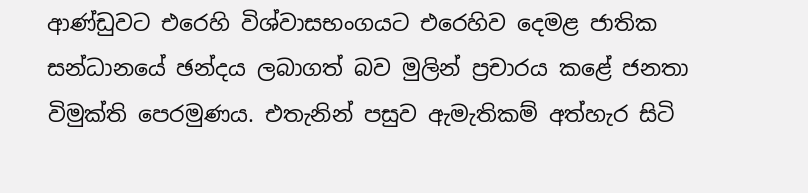ආණ්ඩුවට එරෙහි විශ්වාසභංගයට එරෙහිව දෙමළ ජාතික සන්ධානයේ ඡන්දය ලබාගත් බව මුලින් ප්‍රචාරය කළේ ජනතා විමුක්ති පෙරමුණය. එතැනින් පසුව ඇමැතිකම් අත්හැර සිටි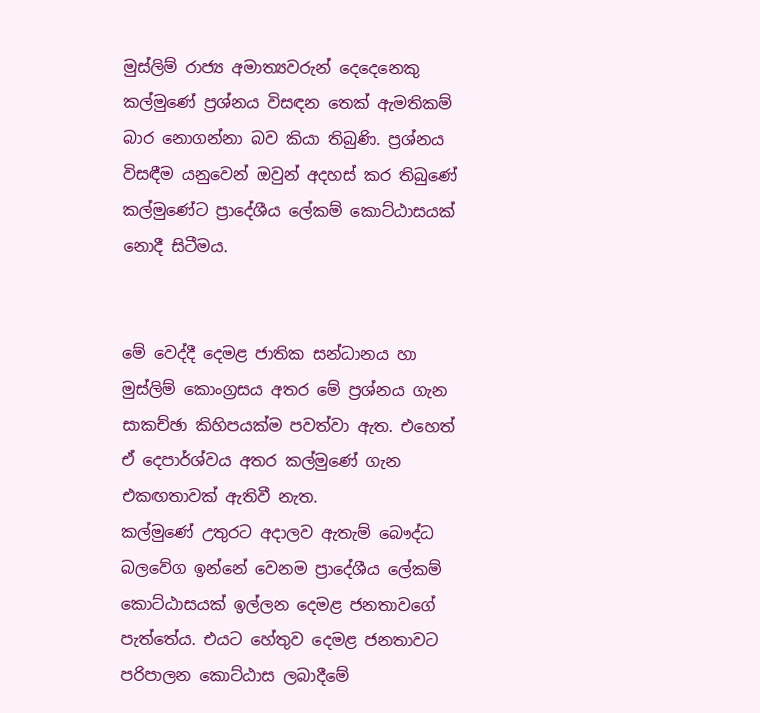මුස්ලිම් රාජ්‍ය අමාත්‍යවරුන් දෙදෙනෙකු කල්මුණේ ප්‍රශ්නය විසඳන තෙක් ඇමතිකම් බාර නොගන්නා බව කියා තිබුණි. ප්‍රශ්නය විසඳීම යනුවෙන් ඔවුන් අදහස් කර තිබුණේ කල්මුණේට ප්‍රාදේශීය ලේකම් කොට්ඨාසයක් නොදී සිටීමය.


මේ වෙද්දී දෙමළ ජාතික සන්ධානය හා මුස්ලිම් කොංග්‍රසය අතර මේ ප්‍රශ්නය ගැන සාකච්ඡා කිහිපයක්ම පවත්වා ඇත. එහෙත් ඒ දෙපාර්ශ්වය අතර කල්මුණේ ගැන එකඟතාවක් ඇතිවී නැත.
කල්මුණේ උතුරට අදාලව ඇතැම් බෞද්ධ බලවේග ඉන්නේ වෙනම ප්‍රාදේශීය ලේකම් කොට්ඨාසයක් ඉල්ලන දෙමළ ජනතාවගේ පැත්තේය. එයට හේතුව දෙමළ ජනතාවට පරිපාලන කොට්ඨාස ලබාදීමේ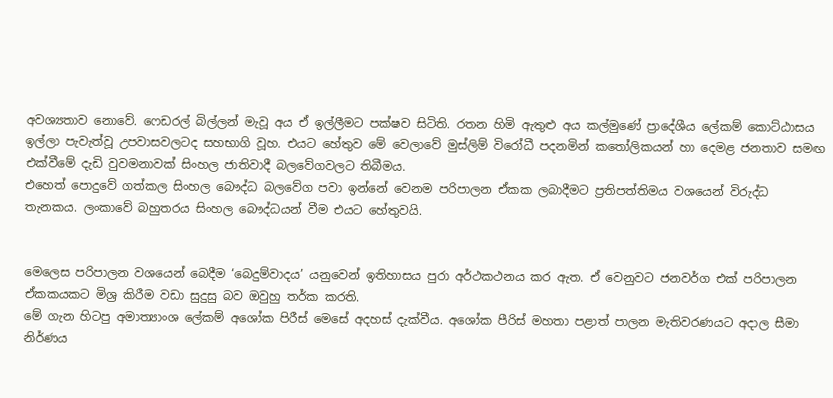අවශ්‍යතාව නොවේ. ෆෙඩරල් බිල්ලන් මැවූ අය ඒ ඉල්ලීමට පක්ෂව සිටිති. රතන හිමි ඇතුළු අය කල්මුණේ ප්‍රාදේශීය ලේකම් කොට්ඨාසය ඉල්ලා පැවැත්වූ උපවාසවලටද සහභාගි වූහ. එයට හේතුව මේ වෙලාවේ මුස්ලිම් විරෝධී පදනමින් කතෝලිකයන් හා දෙමළ ජනතාව සමඟ එක්වීමේ දැඩි වුවමනාවක් සිංහල ජාතිවාදී බලවේගවලට තිබීමය.
එහෙත් පොදුවේ ගත්කල සිංහල බෞද්ධ බලවේග පවා ඉන්නේ වෙනම පරිපාලන ඒකක ලබාදීමට ප්‍රතිපත්තිමය වශයෙන් විරුද්ධ තැනකය. ලංකාවේ බහුතරය සිංහල බෞද්ධයන් වීම එයට හේතුවයි.


මෙලෙස පරිපාලන වශයෙන් බෙදීම ‘බෙදුම්වාදය’ යනුවෙන් ඉතිහාසය පුරා අර්ථකථනය කර ඇත. ඒ වෙනුවට ජනවර්ග එක් පරිපාලන ඒකකයකට මිශ්‍ර කිරීම වඩා සුදුසු බව ඔවුහු තර්ක කරති.
මේ ගැන හිටපු අමාත්‍යාංශ ලේකම් අශෝක පිරීස් මෙසේ අදහස් දැක්වීය. අශෝක පීරිස් මහතා පළාත් පාලන මැතිවරණයට අදාල සීමා නිර්ණය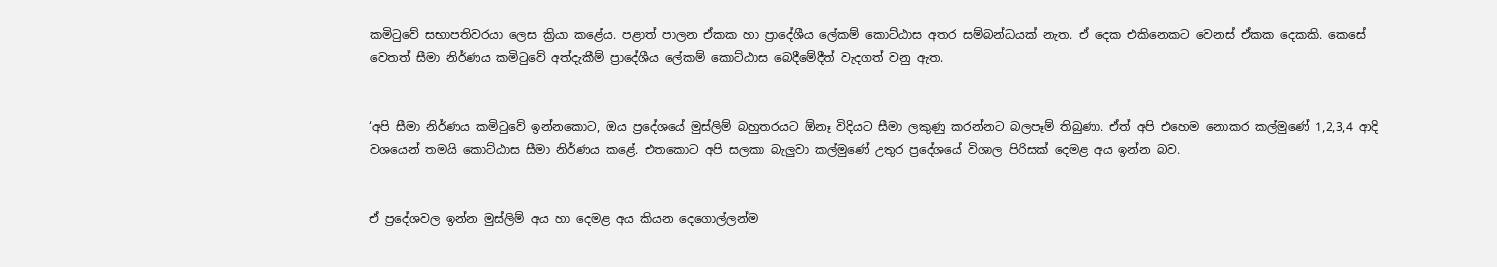කමිටුවේ සභාපතිවරයා ලෙස ක්‍රියා කළේය. පළාත් පාලන ඒකක හා ප්‍රාදේශීය ලේකම් කොට්ඨාස අතර සම්බන්ධයක් නැත. ඒ දෙක එකිනෙකට වෙනස් ඒකක දෙකකි. කෙසේ වෙතත් සීමා නිර්ණය කමිටුවේ අත්දැකීම් ප්‍රාදේශීය ලේකම් කොට්ඨාස බෙදීමේදීත් වැදගත් වනු ඇත.


‘අපි සීමා නිර්ණය කමිටුවේ ඉන්නකොට, ඔය ප්‍රදේශයේ මුස්ලිම් බහුතරයට ඕනෑ විදියට සීමා ලකුණු කරන්නට බලපෑම් තිබුණා. ඒත් අපි එහෙම නොකර කල්මුණේ 1,2,3,4 ආදි වශයෙන් තමයි කොට්ඨාස සීමා නිර්ණය කළේ. එතකොට අපි සලකා බැලුවා කල්මුණේ උතුර ප්‍රදේශයේ විශාල පිරිසක් දෙමළ අය ඉන්න බව.


ඒ ප්‍රදේශවල ඉන්න මුස්ලිම් අය හා දෙමළ අය කියන දෙගොල්ලන්ම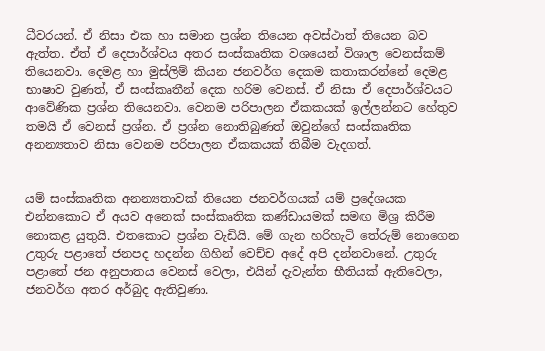ධීවරයන්. ඒ නිසා එක හා සමාන ප්‍රශ්න තියෙන අවස්ථාත් තියෙන බව ඇත්ත. ඒත් ඒ දෙපාර්ශ්වය අතර සංස්කෘතික වශයෙන් විශාල වෙනස්කම් තියෙනවා. දෙමළ හා මුස්ලිම් කියන ජනවර්ග දෙකම කතාකරන්නේ දෙමළ භාෂාව වුණත්, ඒ සංස්කෘතීන් දෙක හරිම වෙනස්. ඒ නිසා ඒ දෙපාර්ශ්වයට ආවේණික ප්‍රශ්න තියෙනවා. වෙනම පරිපාලන ඒකකයක් ඉල්ලන්නට හේතුව තමයි ඒ වෙනස් ප්‍රශ්න. ඒ ප්‍රශ්න නොතිබුණත් ඔවුන්ගේ සංස්කෘතික අනන්‍යතාව නිසා වෙනම පරිපාලන ඒකකයක් තිබීම වැදගත්.


යම් සංස්කෘතික අනන්‍යතාවක් තියෙන ජනවර්ගයක් යම් ප්‍රදේශයක එන්නකොට ඒ අයව අනෙක් සංස්කෘතික කණ්ඩායමක් සමඟ මිශ්‍ර කිරීම නොකළ යුතුයි. එතකොට ප්‍රශ්න වැඩියි. මේ ගැන හරිහැටි තේරුම් නොගෙන උතුරු පළාතේ ජනපද හදන්න ගිහින් වෙච්ච අදේ අපි දන්නවානේ. උතුරු පළාතේ ජන අනුපාතය වෙනස් වෙලා, එයින් දැවැන්ත භීතියක් ඇතිවෙලා, ජනවර්ග අතර අර්බුද ඇතිවුණා.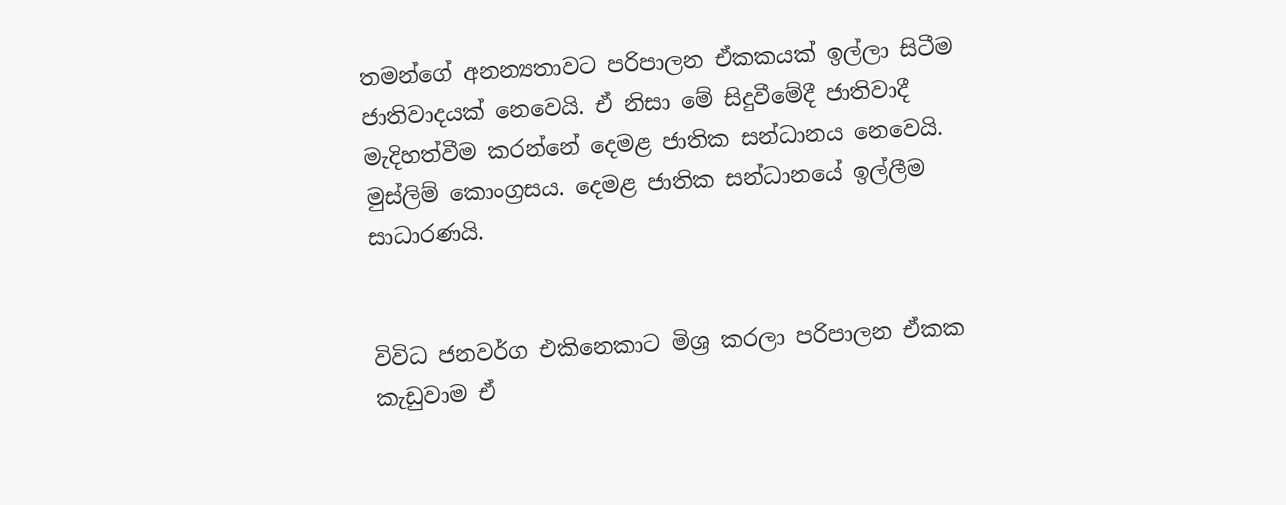තමන්ගේ අනන්‍යතාවට පරිපාලන ඒකකයක් ඉල්ලා සිටීම ජාතිවාදයක් නෙවෙයි. ඒ නිසා මේ සිදුවීමේදී ජාතිවාදී මැදිහත්වීම කරන්නේ දෙමළ ජාතික සන්ධානය නෙවෙයි. මුස්ලිම් කොංග්‍රසය. දෙමළ ජාතික සන්ධානයේ ඉල්ලීම සාධාරණයි.


විවිධ ජනවර්ග එකිනෙකාට මිශ්‍ර කරලා පරිපාලන ඒකක කැඩුවාම ඒ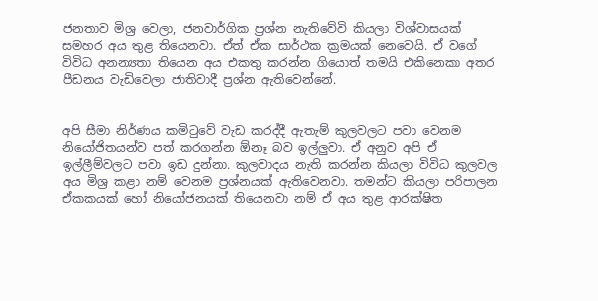ජනතාව මිශ්‍ර වෙලා, ජනවාර්ගික ප්‍රශ්න නැතිවේවි කියලා විශ්වාසයක් සමහර අය තුළ තියෙනවා. ඒත් ඒක සාර්ථක ක්‍රමයක් නෙවෙයි. ඒ වගේ විවිධ අනන්‍යතා තියෙන අය එකතු කරන්න ගියොත් තමයි එකිනෙකා අතර පීඩනය වැඩිවෙලා ජාතිවාදී ප්‍රශ්න ඇතිවෙන්නේ.


අපි සීමා නිර්ණය කමිටුවේ වැඩ කරද්දී ඇතැම් කුලවලට පවා වෙනම නියෝජිතයන්ව පත් කරගන්න ඕනෑ බව ඉල්ලුවා. ඒ අනුව අපි ඒ ඉල්ලීම්වලට පවා ඉඩ දුන්නා. කුලවාදය නැති කරන්න කියලා විවිධ කුලවල අය මිශ්‍ර කළා නම් වෙනම ප්‍රශ්නයක් ඇතිවෙනවා. තමන්ට කියලා පරිපාලන ඒකකයක් හෝ නියෝජනයක් තියෙනවා නම් ඒ අය තුළ ආරක්ෂිත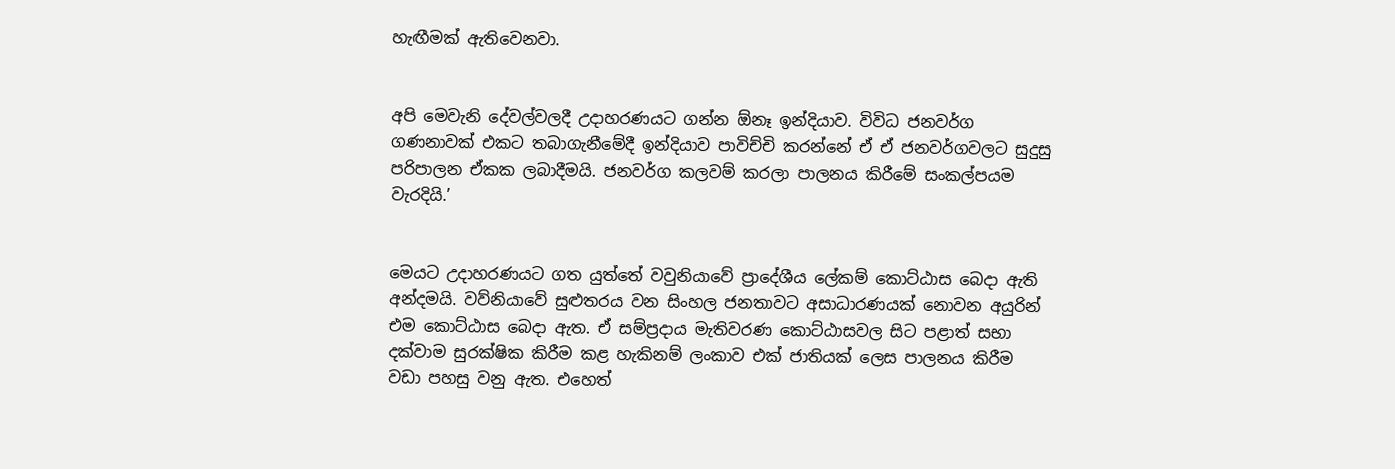හැඟීමක් ඇතිවෙනවා.


අපි මෙවැනි දේවල්වලදී උදාහරණයට ගන්න ඕනෑ ඉන්දියාව. විවිධ ජනවර්ග ගණනාවක් එකට තබාගැනීමේදී ඉන්දියාව පාවිච්චි කරන්නේ ඒ ඒ ජනවර්ගවලට සුදුසු පරිපාලන ඒකක ලබාදීමයි. ජනවර්ග කලවම් කරලා පාලනය කිරීමේ සංකල්පයම වැරදියි.’


මෙයට උදාහරණයට ගත යුත්තේ වවුනියාවේ ප්‍රාදේශීය ලේකම් කොට්ඨාස බෙදා ඇති අන්දමයි. වව්නියාවේ සුළුතරය වන සිංහල ජනතාවට අසාධාරණයක් නොවන අයුරින් එම කොට්ඨාස බෙදා ඇත. ඒ සම්ප්‍රදාය මැතිවරණ කොට්ඨාසවල සිට පළාත් සභා දක්වාම සුරක්ෂික කිරීම කළ හැකිනම් ලංකාව එක් ජාතියක් ලෙස පාලනය කිරීම වඩා පහසු වනු ඇත. එහෙත්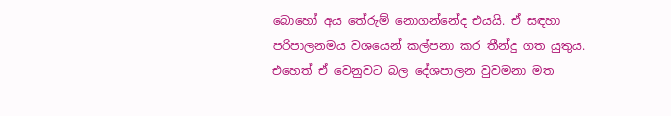බොහෝ අය තේරුම් නොගන්නේද එයයි. ඒ සඳහා පරිපාලනමය වශයෙන් කල්පනා කර තීන්දු ගත යුතුය. එහෙත් ඒ වෙනුවට බල දේශපාලන වුවමනා මත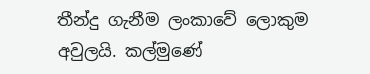තීන්දු ගැනීම ලංකාවේ ලොකුම අවුලයි. කල්මුණේ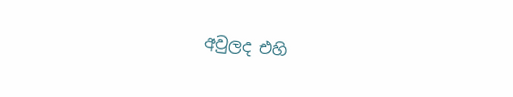අවුලද එහි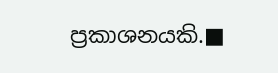ප්‍රකාශනයකි.■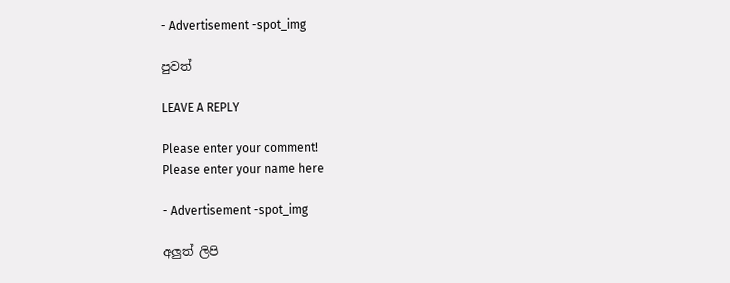- Advertisement -spot_img

පුවත්

LEAVE A REPLY

Please enter your comment!
Please enter your name here

- Advertisement -spot_img

අලුත් ලිපි